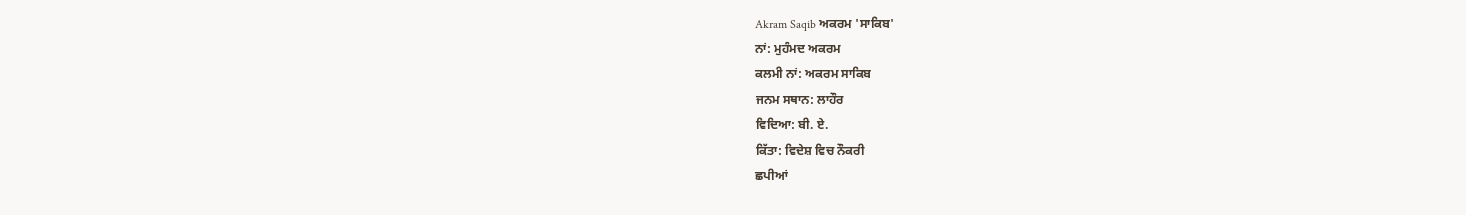Akram Saqib ਅਕਰਮ 'ਸਾਕਿਬ'
ਨਾਂ: ਮੁਹੰਮਦ ਅਕਰਮ
ਕਲਮੀ ਨਾਂ: ਅਕਰਮ ਸਾਕਿਬ
ਜਨਮ ਸਥਾਨ: ਲਾਹੌਰ
ਵਿਦਿਆ: ਬੀ. ਏ.
ਕਿੱਤਾ: ਵਿਦੇਸ਼ ਵਿਚ ਨੌਕਰੀ
ਛਪੀਆਂ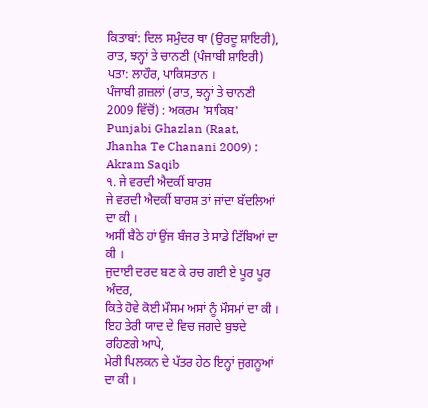ਕਿਤਾਬਾਂ: ਦਿਲ ਸਮੁੰਦਰ ਥਾ (ਉਰਦੂ ਸ਼ਾਇਰੀ), ਰਾਤ, ਝਨ੍ਹਾਂ ਤੇ ਚਾਨਣੀ (ਪੰਜਾਬੀ ਸ਼ਾਇਰੀ)
ਪਤਾ: ਲਾਹੌਰ, ਪਾਕਿਸਤਾਨ ।
ਪੰਜਾਬੀ ਗ਼ਜ਼ਲਾਂ (ਰਾਤ, ਝਨ੍ਹਾਂ ਤੇ ਚਾਨਣੀ 2009 ਵਿੱਚੋਂ) : ਅਕਰਮ 'ਸਾਕਿਬ'
Punjabi Ghazlan (Raat, Jhanha Te Chanani 2009) : Akram Saqib
੧. ਜੇ ਵਰਦੀ ਐਦਕੀਂ ਬਾਰਸ਼
ਜੇ ਵਰਦੀ ਐਦਕੀਂ ਬਾਰਸ਼ ਤਾਂ ਜਾਂਦਾ ਬੱਦਲਿਆਂ ਦਾ ਕੀ ।
ਅਸੀਂ ਬੈਠੇ ਹਾਂ ਉਂਜ ਬੰਜਰ ਤੇ ਸਾਡੇ ਟਿੱਬਿਆਂ ਦਾ ਕੀ ।
ਜੁਦਾਈ ਦਰਦ ਬਣ ਕੇ ਰਚ ਗਈ ਏ ਪੂਰ ਪੂਰ ਅੰਦਰ,
ਕਿਤੇ ਹੋਵੇ ਕੋਈ ਮੌਸਮ ਅਸਾਂ ਨੂੰ ਮੌਸਮਾਂ ਦਾ ਕੀ ।
ਇਹ ਤੇਰੀ ਯਾਦ ਦੇ ਵਿਚ ਜਗਦੇ ਬੁਝਦੇ ਰਹਿਣਗੇ ਆਪੇ,
ਮੇਰੀ ਪਿਲਕਨ ਦੇ ਪੱਤਰ ਹੇਠ ਇਨ੍ਹਾਂ ਜੁਗਨੂਆਂ ਦਾ ਕੀ ।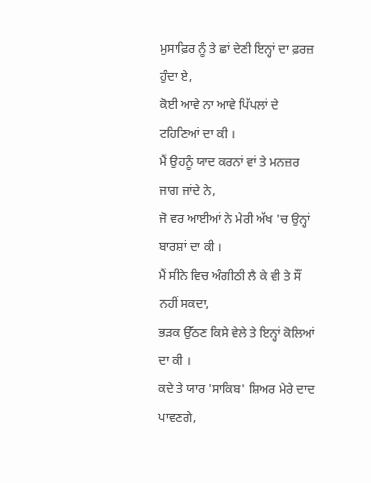ਮੁਸਾਫ਼ਿਰ ਨੂੰ ਤੇ ਛਾਂ ਦੇਣੀ ਇਨ੍ਹਾਂ ਦਾ ਫ਼ਰਜ਼ ਹੁੰਦਾ ਏ,
ਕੋਈ ਆਵੇ ਨਾ ਆਵੇ ਪਿੱਪਲਾਂ ਦੇ ਟਹਿਣਿਆਂ ਦਾ ਕੀ ।
ਮੈਂ ਉਹਨੂੰ ਯਾਦ ਕਰਨਾਂ ਵਾਂ ਤੇ ਮਨਜ਼ਰ ਜਾਗ ਜਾਂਦੇ ਨੇ,
ਜੋ ਵਰ ਆਈਆਂ ਨੇ ਮੇਰੀ ਅੱਖ 'ਚ ਉਨ੍ਹਾਂ ਬਾਰਸ਼ਾਂ ਦਾ ਕੀ ।
ਮੈਂ ਸੀਨੇ ਵਿਚ ਅੰਗੀਠੀ ਲੈ ਕੇ ਵੀ ਤੇ ਸੌਂ ਨਹੀਂ ਸਕਦਾ,
ਭੜਕ ਉੱਠਣ ਕਿਸੇ ਵੇਲੇ ਤੇ ਇਨ੍ਹਾਂ ਕੋਲਿਆਂ ਦਾ ਕੀ ।
ਕਦੇ ਤੇ ਯਾਰ 'ਸਾਕਿਬ' ਸ਼ਿਅਰ ਮੇਰੇ ਦਾਦ ਪਾਵਣਗੇ,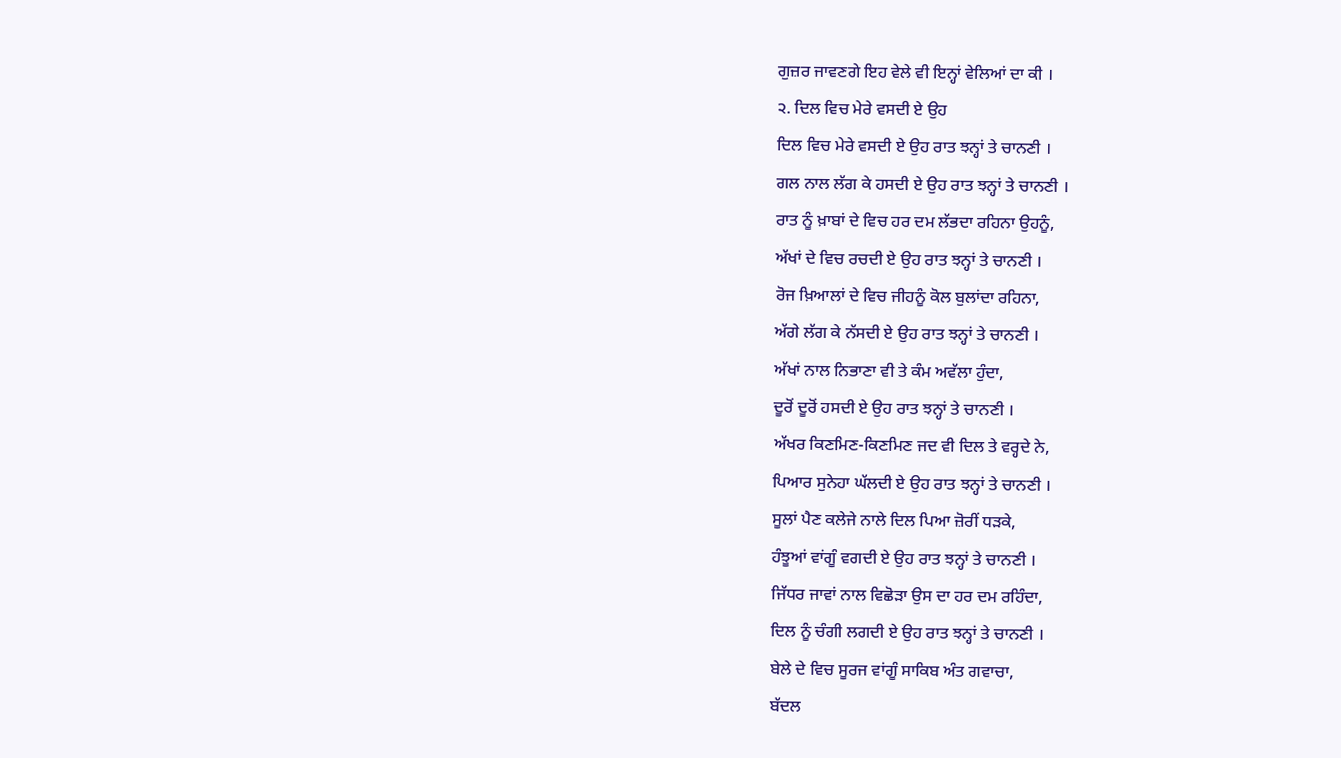ਗੁਜ਼ਰ ਜਾਵਣਗੇ ਇਹ ਵੇਲੇ ਵੀ ਇਨ੍ਹਾਂ ਵੇਲਿਆਂ ਦਾ ਕੀ ।
੨. ਦਿਲ ਵਿਚ ਮੇਰੇ ਵਸਦੀ ਏ ਉਹ
ਦਿਲ ਵਿਚ ਮੇਰੇ ਵਸਦੀ ਏ ਉਹ ਰਾਤ ਝਨ੍ਹਾਂ ਤੇ ਚਾਨਣੀ ।
ਗਲ ਨਾਲ ਲੱਗ ਕੇ ਹਸਦੀ ਏ ਉਹ ਰਾਤ ਝਨ੍ਹਾਂ ਤੇ ਚਾਨਣੀ ।
ਰਾਤ ਨੂੰ ਖ਼ਾਬਾਂ ਦੇ ਵਿਚ ਹਰ ਦਮ ਲੱਭਦਾ ਰਹਿਨਾ ਉਹਨੂੰ,
ਅੱਖਾਂ ਦੇ ਵਿਚ ਰਚਦੀ ਏ ਉਹ ਰਾਤ ਝਨ੍ਹਾਂ ਤੇ ਚਾਨਣੀ ।
ਰੋਜ ਖ਼ਿਆਲਾਂ ਦੇ ਵਿਚ ਜੀਹਨੂੰ ਕੋਲ ਬੁਲਾਂਦਾ ਰਹਿਨਾ,
ਅੱਗੇ ਲੱਗ ਕੇ ਨੱਸਦੀ ਏ ਉਹ ਰਾਤ ਝਨ੍ਹਾਂ ਤੇ ਚਾਨਣੀ ।
ਅੱਖਾਂ ਨਾਲ ਨਿਭਾਣਾ ਵੀ ਤੇ ਕੰਮ ਅਵੱਲਾ ਹੁੰਦਾ,
ਦੂਰੋਂ ਦੂਰੋਂ ਹਸਦੀ ਏ ਉਹ ਰਾਤ ਝਨ੍ਹਾਂ ਤੇ ਚਾਨਣੀ ।
ਅੱਖਰ ਕਿਣਮਿਣ-ਕਿਣਮਿਣ ਜਦ ਵੀ ਦਿਲ ਤੇ ਵਰ੍ਹਦੇ ਨੇ,
ਪਿਆਰ ਸੁਨੇਹਾ ਘੱਲਦੀ ਏ ਉਹ ਰਾਤ ਝਨ੍ਹਾਂ ਤੇ ਚਾਨਣੀ ।
ਸੂਲਾਂ ਪੈਣ ਕਲੇਜੇ ਨਾਲੇ ਦਿਲ ਪਿਆ ਜ਼ੋਰੀਂ ਧੜਕੇ,
ਹੰਝੂਆਂ ਵਾਂਗੂੰ ਵਗਦੀ ਏ ਉਹ ਰਾਤ ਝਨ੍ਹਾਂ ਤੇ ਚਾਨਣੀ ।
ਜਿੱਧਰ ਜਾਵਾਂ ਨਾਲ ਵਿਛੋੜਾ ਉਸ ਦਾ ਹਰ ਦਮ ਰਹਿੰਦਾ,
ਦਿਲ ਨੂੰ ਚੰਗੀ ਲਗਦੀ ਏ ਉਹ ਰਾਤ ਝਨ੍ਹਾਂ ਤੇ ਚਾਨਣੀ ।
ਬੇਲੇ ਦੇ ਵਿਚ ਸੂਰਜ ਵਾਂਗੂੰ ਸਾਕਿਬ ਅੰਤ ਗਵਾਚਾ,
ਬੱਦਲ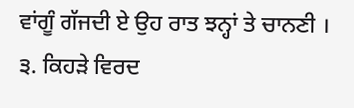ਵਾਂਗੂੰ ਗੱਜਦੀ ਏ ਉਹ ਰਾਤ ਝਨ੍ਹਾਂ ਤੇ ਚਾਨਣੀ ।
੩. ਕਿਹੜੇ ਵਿਰਦ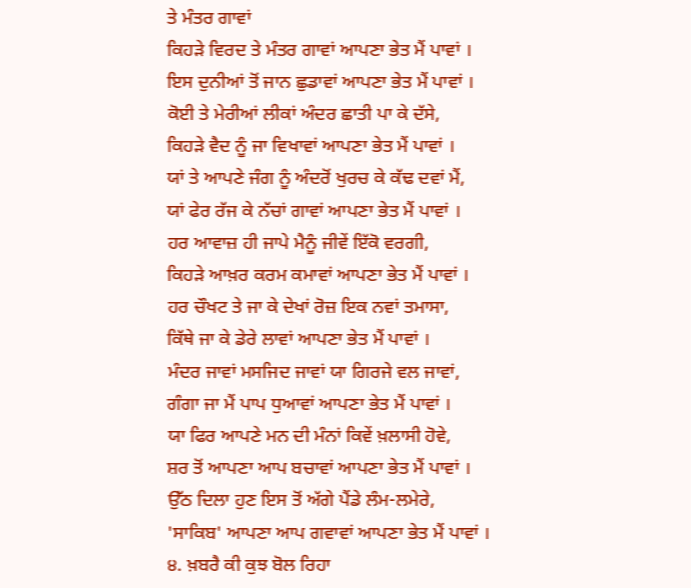ਤੇ ਮੰਤਰ ਗਾਵਾਂ
ਕਿਹੜੇ ਵਿਰਦ ਤੇ ਮੰਤਰ ਗਾਵਾਂ ਆਪਣਾ ਭੇਤ ਮੈਂ ਪਾਵਾਂ ।
ਇਸ ਦੁਨੀਆਂ ਤੋਂ ਜਾਨ ਛੁਡਾਵਾਂ ਆਪਣਾ ਭੇਤ ਮੈਂ ਪਾਵਾਂ ।
ਕੋਈ ਤੇ ਮੇਰੀਆਂ ਲੀਕਾਂ ਅੰਦਰ ਛਾਤੀ ਪਾ ਕੇ ਦੱਸੇ,
ਕਿਹੜੇ ਵੈਦ ਨੂੰ ਜਾ ਵਿਖਾਵਾਂ ਆਪਣਾ ਭੇਤ ਮੈਂ ਪਾਵਾਂ ।
ਯਾਂ ਤੇ ਆਪਣੇ ਜੰਗ ਨੂੰ ਅੰਦਰੋਂ ਖੁਰਚ ਕੇ ਕੱਢ ਦਵਾਂ ਮੈਂ,
ਯਾਂ ਫੇਰ ਰੱਜ ਕੇ ਨੱਚਾਂ ਗਾਵਾਂ ਆਪਣਾ ਭੇਤ ਮੈਂ ਪਾਵਾਂ ।
ਹਰ ਆਵਾਜ਼ ਹੀ ਜਾਪੇ ਮੈਨੂੰ ਜੀਵੇਂ ਇੱਕੋ ਵਰਗੀ,
ਕਿਹੜੇ ਆਖ਼ਰ ਕਰਮ ਕਮਾਵਾਂ ਆਪਣਾ ਭੇਤ ਮੈਂ ਪਾਵਾਂ ।
ਹਰ ਚੌਖਟ ਤੇ ਜਾ ਕੇ ਦੇਖਾਂ ਰੋਜ਼ ਇਕ ਨਵਾਂ ਤਮਾਸਾ,
ਕਿੱਥੇ ਜਾ ਕੇ ਡੇਰੇ ਲਾਵਾਂ ਆਪਣਾ ਭੇਤ ਮੈਂ ਪਾਵਾਂ ।
ਮੰਦਰ ਜਾਵਾਂ ਮਸਜਿਦ ਜਾਵਾਂ ਯਾ ਗਿਰਜੇ ਵਲ ਜਾਵਾਂ,
ਗੰਗਾ ਜਾ ਮੈਂ ਪਾਪ ਧੁਆਵਾਂ ਆਪਣਾ ਭੇਤ ਮੈਂ ਪਾਵਾਂ ।
ਯਾ ਫਿਰ ਆਪਣੇ ਮਨ ਦੀ ਮੰਨਾਂ ਕਿਵੇਂ ਖ਼ਲਾਸੀ ਹੋਵੇ,
ਸ਼ਰ ਤੋਂ ਆਪਣਾ ਆਪ ਬਚਾਵਾਂ ਆਪਣਾ ਭੇਤ ਮੈਂ ਪਾਵਾਂ ।
ਉੱਠ ਦਿਲਾ ਹੁਣ ਇਸ ਤੋਂ ਅੱਗੇ ਪੈਂਡੇ ਲੰਮ-ਲਮੇਰੇ,
'ਸਾਕਿਬ' ਆਪਣਾ ਆਪ ਗਵਾਵਾਂ ਆਪਣਾ ਭੇਤ ਮੈਂ ਪਾਵਾਂ ।
੪. ਖ਼ਬਰੈ ਕੀ ਕੁਝ ਬੋਲ ਰਿਹਾ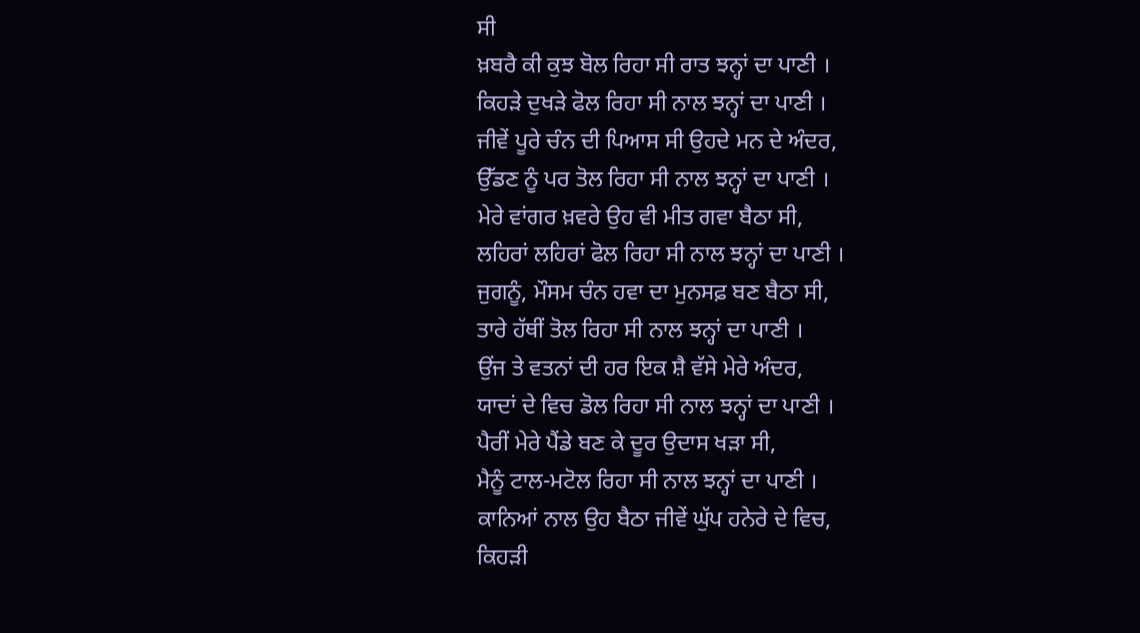ਸੀ
ਖ਼ਬਰੈ ਕੀ ਕੁਝ ਬੋਲ ਰਿਹਾ ਸੀ ਰਾਤ ਝਨ੍ਹਾਂ ਦਾ ਪਾਣੀ ।
ਕਿਹੜੇ ਦੁਖੜੇ ਫੋਲ ਰਿਹਾ ਸੀ ਨਾਲ ਝਨ੍ਹਾਂ ਦਾ ਪਾਣੀ ।
ਜੀਵੇਂ ਪੂਰੇ ਚੰਨ ਦੀ ਪਿਆਸ ਸੀ ਉਹਦੇ ਮਨ ਦੇ ਅੰਦਰ,
ਉੱਡਣ ਨੂੰ ਪਰ ਤੋਲ ਰਿਹਾ ਸੀ ਨਾਲ ਝਨ੍ਹਾਂ ਦਾ ਪਾਣੀ ।
ਮੇਰੇ ਵਾਂਗਰ ਖ਼ਵਰੇ ਉਹ ਵੀ ਮੀਤ ਗਵਾ ਬੈਠਾ ਸੀ,
ਲਹਿਰਾਂ ਲਹਿਰਾਂ ਫੋਲ ਰਿਹਾ ਸੀ ਨਾਲ ਝਨ੍ਹਾਂ ਦਾ ਪਾਣੀ ।
ਜੁਗਨੂੰ, ਮੌਸਮ ਚੰਨ ਹਵਾ ਦਾ ਮੁਨਸਫ਼ ਬਣ ਬੈਠਾ ਸੀ,
ਤਾਰੇ ਹੱਥੀਂ ਤੋਲ ਰਿਹਾ ਸੀ ਨਾਲ ਝਨ੍ਹਾਂ ਦਾ ਪਾਣੀ ।
ਉਂਜ ਤੇ ਵਤਨਾਂ ਦੀ ਹਰ ਇਕ ਸ਼ੈ ਵੱਸੇ ਮੇਰੇ ਅੰਦਰ,
ਯਾਦਾਂ ਦੇ ਵਿਚ ਡੋਲ ਰਿਹਾ ਸੀ ਨਾਲ ਝਨ੍ਹਾਂ ਦਾ ਪਾਣੀ ।
ਪੈਰੀਂ ਮੇਰੇ ਪੈਂਡੇ ਬਣ ਕੇ ਦੂਰ ਉਦਾਸ ਖੜਾ ਸੀ,
ਮੈਨੂੰ ਟਾਲ-ਮਟੋਲ ਰਿਹਾ ਸੀ ਨਾਲ ਝਨ੍ਹਾਂ ਦਾ ਪਾਣੀ ।
ਕਾਨਿਆਂ ਨਾਲ ਉਹ ਬੈਠਾ ਜੀਵੇਂ ਘੁੱਪ ਹਨੇਰੇ ਦੇ ਵਿਚ,
ਕਿਹੜੀ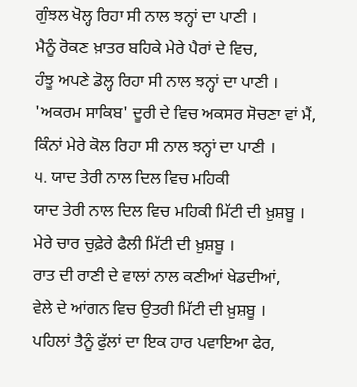ਗੁੰਝਲ ਖੋਲ੍ਹ ਰਿਹਾ ਸੀ ਨਾਲ ਝਨ੍ਹਾਂ ਦਾ ਪਾਣੀ ।
ਮੈਨੂੰ ਰੋਕਣ ਖ਼ਾਤਰ ਬਹਿਕੇ ਮੇਰੇ ਪੈਰਾਂ ਦੇ ਵਿਚ,
ਹੰਝੂ ਅਪਣੇ ਡੋਲ੍ਹ ਰਿਹਾ ਸੀ ਨਾਲ ਝਨ੍ਹਾਂ ਦਾ ਪਾਣੀ ।
'ਅਕਰਮ ਸਾਕਿਬ' ਦੂਰੀ ਦੇ ਵਿਚ ਅਕਸਰ ਸੋਚਣਾ ਵਾਂ ਮੈਂ,
ਕਿੰਨਾਂ ਮੇਰੇ ਕੋਲ ਰਿਹਾ ਸੀ ਨਾਲ ਝਨ੍ਹਾਂ ਦਾ ਪਾਣੀ ।
੫. ਯਾਦ ਤੇਰੀ ਨਾਲ ਦਿਲ ਵਿਚ ਮਹਿਕੀ
ਯਾਦ ਤੇਰੀ ਨਾਲ ਦਿਲ ਵਿਚ ਮਹਿਕੀ ਮਿੱਟੀ ਦੀ ਖ਼ੁਸ਼ਬੂ ।
ਮੇਰੇ ਚਾਰ ਚੁਫ਼ੇਰੇ ਫੈਲੀ ਮਿੱਟੀ ਦੀ ਖ਼ੁਸ਼ਬੂ ।
ਰਾਤ ਦੀ ਰਾਣੀ ਦੇ ਵਾਲਾਂ ਨਾਲ ਕਣੀਆਂ ਖੇਡਦੀਆਂ,
ਵੇਲੇ ਦੇ ਆਂਗਨ ਵਿਚ ਉਤਰੀ ਮਿੱਟੀ ਦੀ ਖ਼ੁਸ਼ਬੂ ।
ਪਹਿਲਾਂ ਤੈਨੂੰ ਫੁੱਲਾਂ ਦਾ ਇਕ ਹਾਰ ਪਵਾਇਆ ਫੇਰ,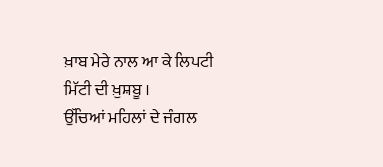ਖ਼ਾਬ ਮੇਰੇ ਨਾਲ ਆ ਕੇ ਲਿਪਟੀ ਮਿੱਟੀ ਦੀ ਖ਼ੁਸ਼ਬੂ ।
ਉੱਚਿਆਂ ਮਹਿਲਾਂ ਦੇ ਜੰਗਲ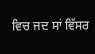ਵਿਚ ਜਦ ਸਾਂ ਵਿੱਸਰ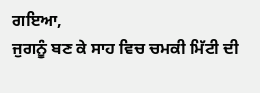ਗਇਆ,
ਜੁਗਨੂੰ ਬਣ ਕੇ ਸਾਹ ਵਿਚ ਚਮਕੀ ਮਿੱਟੀ ਦੀ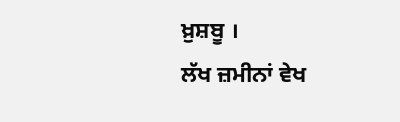ਖ਼ੁਸ਼ਬੂ ।
ਲੱਖ ਜ਼ਮੀਨਾਂ ਵੇਖ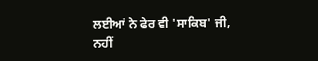ਲਈਆਂ ਨੇ ਫੇਰ ਵੀ 'ਸਾਕਿਬ' ਜੀ,
ਨਹੀਂ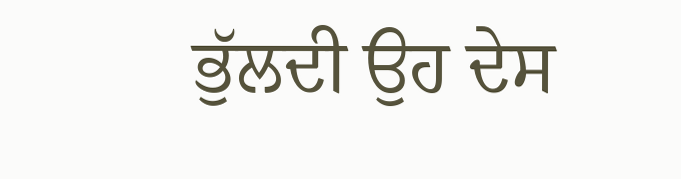ਭੁੱਲਦੀ ਉਹ ਦੇਸ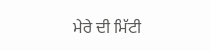ਮੇਰੇ ਦੀ ਮਿੱਟੀ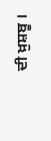ਦੀ ਖ਼ੁਸ਼ਬੂ ।